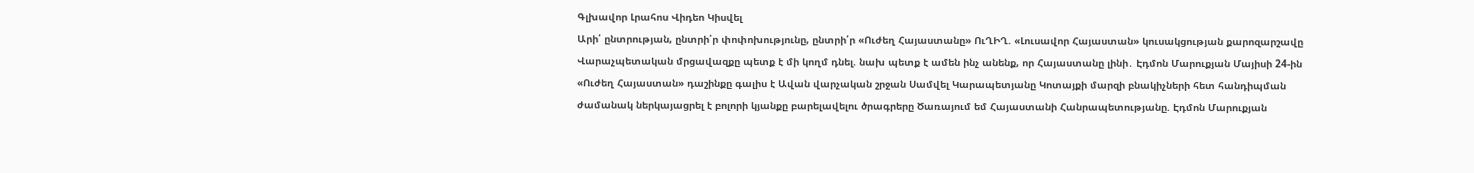Գլխավոր Լրահոս Վիդեո Կիսվել
Արի՛ ընտրության, ընտրի՛ր փոփոխությունը, ընտրի՛ր «Ուժեղ Հայաստանը» ՈւՂԻՂ. «Լուսավոր Հայաստան» կուսակցության քարոզարշավը Վարաչպետական մրցավազքը պետք է մի կողմ դնել. նախ պետք է ամեն ինչ անենք, որ Հայաստանը լինի․ Էդմոն Մարուքյան Մայիսի 24-ին «Ուժեղ Հայաստան» դաշինքը գալիս է Ավան վարչական շրջան Սամվել Կարապետյանը Կոտայքի մարզի բնակիչների հետ հանդիպման ժամանակ ներկայացրել է բոլորի կյանքը բարելավելու ծրագրերը Ծառայում եմ Հայաստանի Հանրապետությանը. Էդմոն Մարուքյան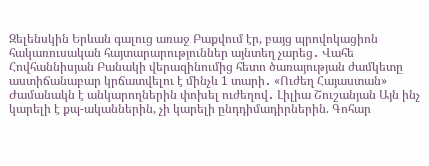Զելենսկին Երևան գալուց առաջ Բաքվում էր, բայց պրովոկացիոն հակառուսական հայտարարություններ այնտեղ չարեց․ Վահե Հովհաննիսյան Բանակի վերազինումից հետո ծառայության ժամկետը աստիճանաբար կրճատվելու է մինչև 1 տարի․ «Ուժեղ Հայաստան» Ժամանակն է անկարողներին փոխել ուժեղով․ Լիլիա Շուշանյան Այն ինչ կարելի է քպ-ականներին, չի կարելի ընդդիմադիրներին. Գոհար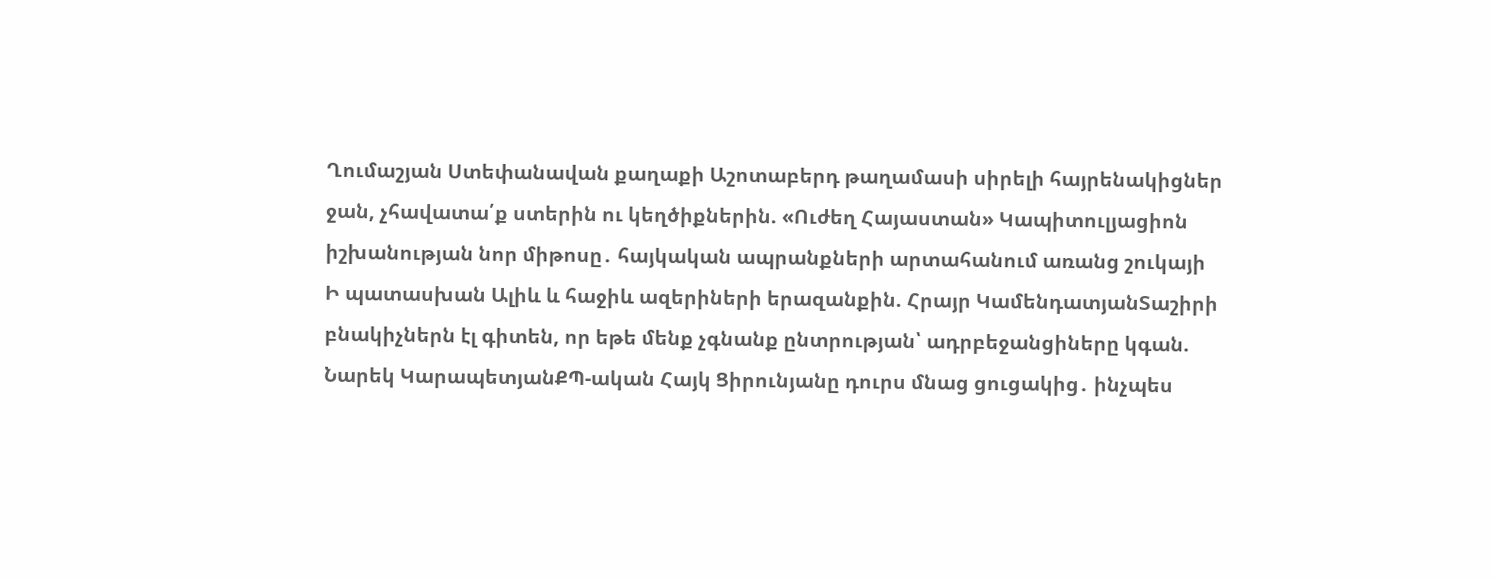Ղումաշյան Ստեփանավան քաղաքի Աշոտաբերդ թաղամասի սիրելի հայրենակիցներ ջան, չհավատա՛ք ստերին ու կեղծիքներին. «Ուժեղ Հայաստան» Կապիտուլյացիոն իշխանության նոր միթոսը․ հայկական ապրանքների արտահանում առանց շուկայի
Ի պատասխան Ալիև և հաջիև ազերիների երազանքին. Հրայր ԿամենդատյանՏաշիրի բնակիչներն էլ գիտեն, որ եթե մենք չգնանք ընտրության՝ ադրբեջանցիները կգան. Նարեկ ԿարապետյանՔՊ-ական Հայկ Ցիրունյանը դուրս մնաց ցուցակից․ ինչպես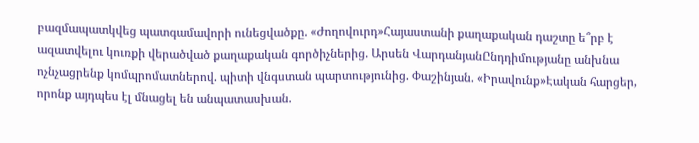բազմապատկվեց պատգամավորի ունեցվածքը. «Ժողովուրդ»Հայաստանի քաղաքական դաշտը ե՞րբ է ազատվելու կուռքի վերածված քաղաքական գործիչներից. Արսեն ՎարդանյանԸնդդիմությանը անխնա ոչնչացրենք կոմպրոմատներով. պիտի վնգստան պարտությունից. Փաշինյան. «Իրավունք»Էական հարցեր, որոնք այդպես էլ մնացել են անպատասխան.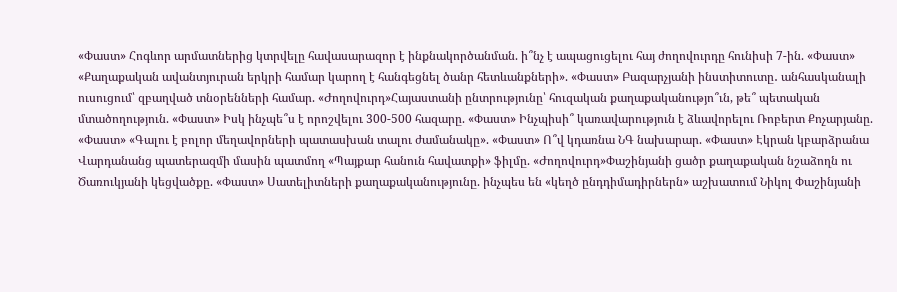«Փաստ» Հոգևոր արմատներից կտրվելը հավասարազոր է ինքնակործանման. ի՞նչ է ապացուցելու հայ ժողովուրդը հունիսի 7-ին. «Փաստ» «Քաղաքական ավանտյուրան երկրի համար կարող է հանգեցնել ծանր հետևանքների». «Փաստ» Բազարչյանի ինստիտուտը․ անհասկանալի ուսուցում՝ զբաղված տնօրենների համար. «Ժողովուրդ»Հայաստանի ընտրությունը՝ հուզական քաղաքականությո՞ւն, թե՞ պետական մտածողություն. «Փաստ» Իսկ ինչպե՞ս է որոշվելու 300-500 հազարը. «Փաստ» Ինչպիսի՞ կառավարություն է ձևավորելու Ռոբերտ Քոչարյանը. «Փաստ» «Գալու է բոլոր մեղավորների պատասխան տալու ժամանակը». «Փաստ» Ո՞վ կդառնա ՆԳ նախարար. «Փաստ» Էկրան կբարձրանա Վարդանանց պատերազմի մասին պատմող «Պայքար հանուն հավատքի» ֆիլմը. «Ժողովուրդ»Փաշինյանի ցածր քաղաքական նշաձողն ու Ծառուկյանի կեցվածքը. «Փաստ» Սատելիտների քաղաքականությունը. ինչպես են «կեղծ ընդդիմադիրներն» աշխատում Նիկոլ Փաշինյանի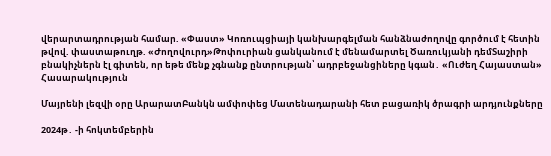վերարտադրության համար. «Փաստ» Կոռուպցիայի կանխարգելման հանձնաժողովը գործում է հետին թվով. փաստաթուղթ. «Ժողովուրդ»Թոփուրիան ցանկանում է մենամարտել Ծառուկյանի դեմՏաշիրի բնակիչներն էլ գիտեն, որ եթե մենք չգնանք ընտրության՝ ադրբեջանցիները կգան․ «Ուժեղ Հայաստան»
Հասարակություն

Մայրենի լեզվի օրը ԱրարատԲանկն ամփոփեց Մատենադարանի հետ բացառիկ ծրագրի արդյունքները

2024թ․ -ի հոկտեմբերին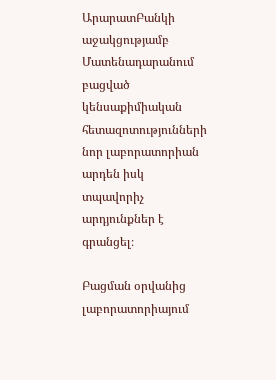ԱրարատԲանկի աջակցությամբ Մատենադարանում բացված կենսաքիմիական հետազոտությունների նոր լաբորատորիան արդեն իսկ տպավորիչ արդյունքներ է գրանցել։

Բացման օրվանից լաբորատորիայում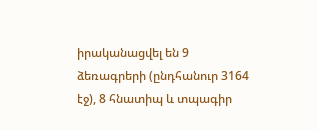իրականացվել են 9 ձեռագրերի (ընդհանուր 3164 էջ), 8 հնատիպ և տպագիր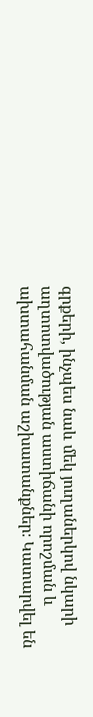գրքերի, ինչպես նաև մեկ յուղաներկով նկարի աղտոտվածության աստիճանի որոշման և ախտահանման աշխատանքներ։ Կատարվել են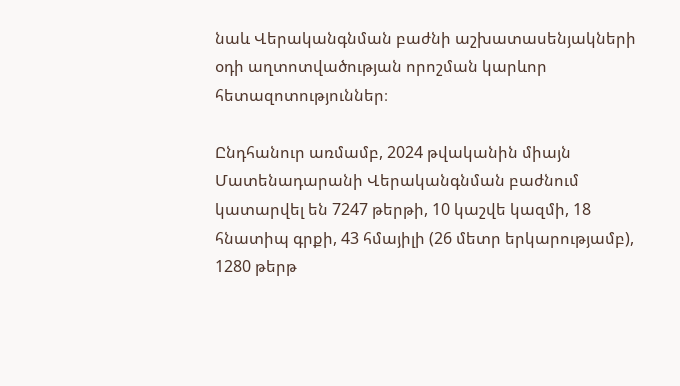նաև Վերականգնման բաժնի աշխատասենյակների օդի աղտոտվածության որոշման կարևոր հետազոտություններ։

Ընդհանուր առմամբ, 2024 թվականին միայն Մատենադարանի Վերականգնման բաժնում կատարվել են 7247 թերթի, 10 կաշվե կազմի, 18 հնատիպ գրքի, 43 հմայիլի (26 մետր երկարությամբ), 1280 թերթ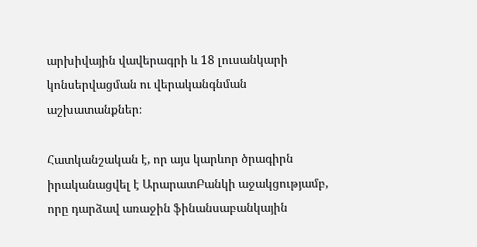արխիվային վավերագրի և 18 լուսանկարի կոնսերվացման ու վերականգնման աշխատանքներ։

Հատկանշական է, որ այս կարևոր ծրագիրն իրականացվել է ԱրարատԲանկի աջակցությամբ, որը դարձավ առաջին ֆինանսաբանկային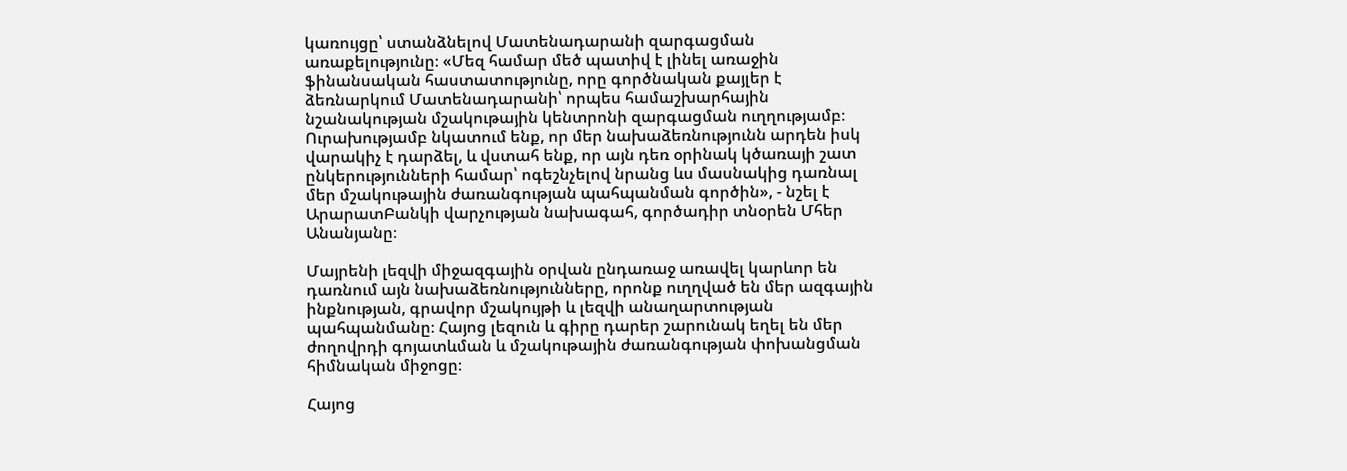կառույցը՝ ստանձնելով Մատենադարանի զարգացման առաքելությունը։ «Մեզ համար մեծ պատիվ է լինել առաջին ֆինանսական հաստատությունը, որը գործնական քայլեր է ձեռնարկում Մատենադարանի՝ որպես համաշխարհային նշանակության մշակութային կենտրոնի զարգացման ուղղությամբ։ Ուրախությամբ նկատում ենք, որ մեր նախաձեռնությունն արդեն իսկ վարակիչ է դարձել, և վստահ ենք, որ այն դեռ օրինակ կծառայի շատ ընկերությունների համար՝ ոգեշնչելով նրանց ևս մասնակից դառնալ մեր մշակութային ժառանգության պահպանման գործին», - նշել է ԱրարատԲանկի վարչության նախագահ, գործադիր տնօրեն Մհեր Անանյանը։

Մայրենի լեզվի միջազգային օրվան ընդառաջ առավել կարևոր են դառնում այն նախաձեռնությունները, որոնք ուղղված են մեր ազգային ինքնության, գրավոր մշակույթի և լեզվի անաղարտության պահպանմանը։ Հայոց լեզուն և գիրը դարեր շարունակ եղել են մեր ժողովրդի գոյատևման և մշակութային ժառանգության փոխանցման հիմնական միջոցը։

Հայոց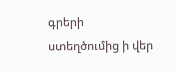գրերի ստեղծումից ի վեր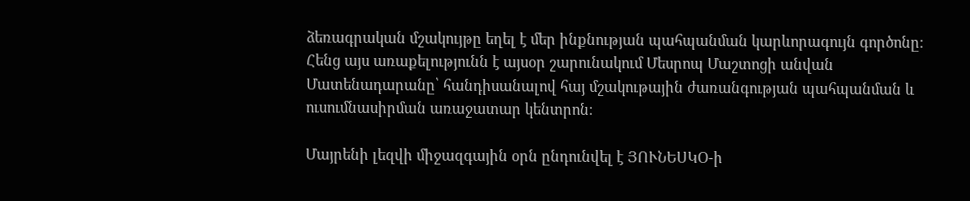ձեռագրական մշակույթը եղել է մեր ինքնության պահպանման կարևորագույն գործոնը։ Հենց այս առաքելությունն է այսօր շարունակում Մեսրոպ Մաշտոցի անվան Մատենադարանը՝ հանդիսանալով հայ մշակութային ժառանգության պահպանման և ուսումնասիրման առաջատար կենտրոն։

Մայրենի լեզվի միջազգային օրն ընդունվել է ՅՈՒՆԵՍԿՕ-ի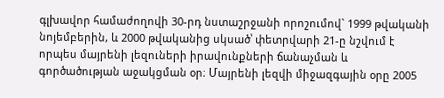գլխավոր համաժողովի 30-րդ նստաշրջանի որոշումով` 1999 թվականի նոյեմբերին, և 2000 թվականից սկսած՝ փետրվարի 21-ը նշվում է որպես մայրենի լեզուների իրավունքների ճանաչման և գործածության աջակցման օր։ Մայրենի լեզվի միջազգային օրը 2005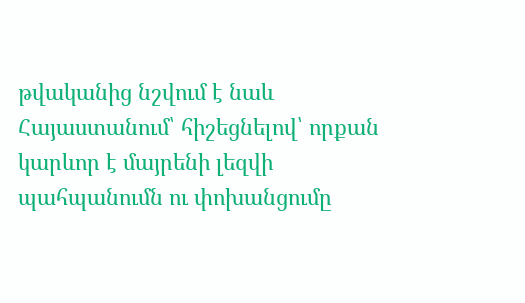թվականից նշվում է նաև Հայաստանում՝ հիշեցնելով՝ որքան կարևոր է մայրենի լեզվի պահպանումն ու փոխանցումը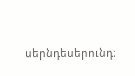սերնդեսերունդ։